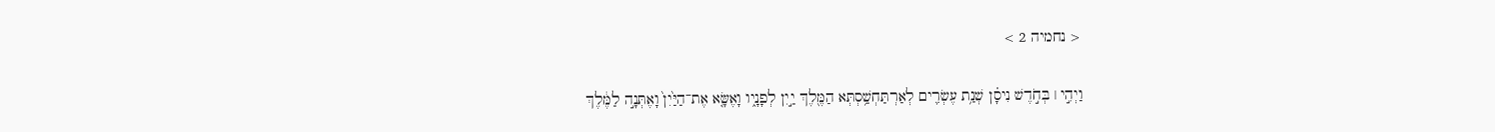< נחמיה 2 >

וַיְהִ֣י ׀ בְּחֹ֣דֶשׁ נִיסָ֗ן שְׁנַ֥ת עֶשְׂרִ֛ים לְאַרְתַּחְשַׁ֥סְתְּא הַמֶּ֖לֶךְ יַ֣יִן לְפָנָ֑יו וָאֶשָּׂ֤א אֶת־הַיַּ֙יִן֙ וָאֶתְּנָ֣ה לַמֶּ֔לֶךְ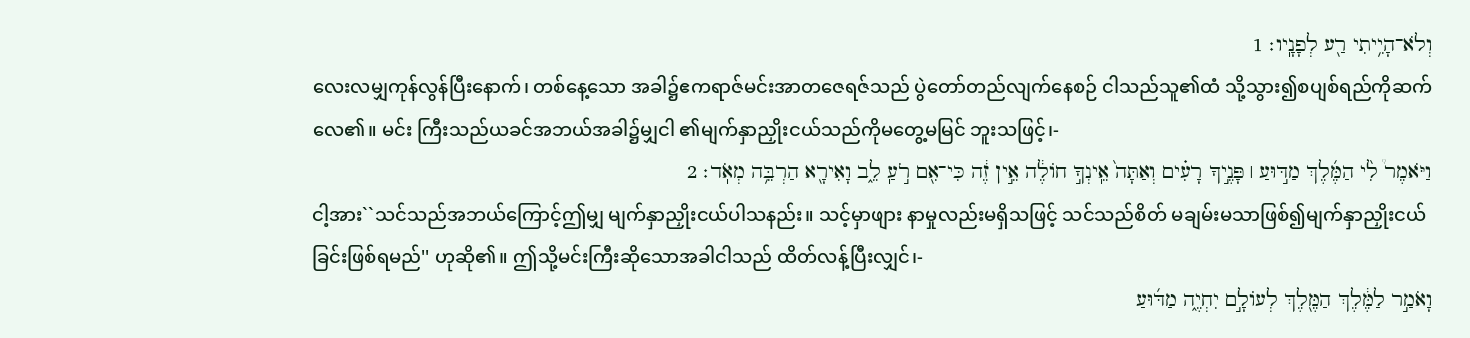וְלֹא־הָיִ֥יתִי רַ֖ע לְפָנָֽיו׃ 1
လေးလမျှကုန်လွန်ပြီးနောက်၊ တစ်နေ့သော အခါ၌ဧကရာဇ်မင်းအာတဇေရဇ်သည် ပွဲတော်တည်လျက်နေစဉ် ငါသည်သူ၏ထံ သို့သွား၍စပျစ်ရည်ကိုဆက်လေ၏။ မင်း ကြီးသည်ယခင်အဘယ်အခါ၌မျှငါ ၏မျက်နှာညှိုးငယ်သည်ကိုမတွေ့မမြင် ဘူးသဖြင့်၊-
וַיֹּאמֶר֩ לִ֨י הַמֶּ֜לֶךְ מַדּ֣וּעַ ׀ פָּנֶ֣יךָ רָעִ֗ים וְאַתָּה֙ אֵֽינְךָ֣ חוֹלֶ֔ה אֵ֣ין זֶ֔ה כִּי־אִ֖ם רֹ֣עַֽ לֵ֑ב וָאִירָ֖א הַרְבֵּ֥ה מְאֹֽד׃ 2
ငါ့အား``သင်သည်အဘယ်ကြောင့်ဤမျှ မျက်နှာညှိုးငယ်ပါသနည်း။ သင့်မှာဖျား နာမှုလည်းမရှိသဖြင့် သင်သည်စိတ် မချမ်းမသာဖြစ်၍မျက်နှာညှိုးငယ် ခြင်းဖြစ်ရမည်'' ဟုဆို၏။ ဤသို့မင်းကြီးဆိုသောအခါငါသည် ထိတ်လန့်ပြီးလျှင်၊-
וָאֹמַ֣ר לַמֶּ֔לֶךְ הַמֶּ֖לֶךְ לְעוֹלָ֣ם יִחְיֶ֑ה מַדּ֜וּעַ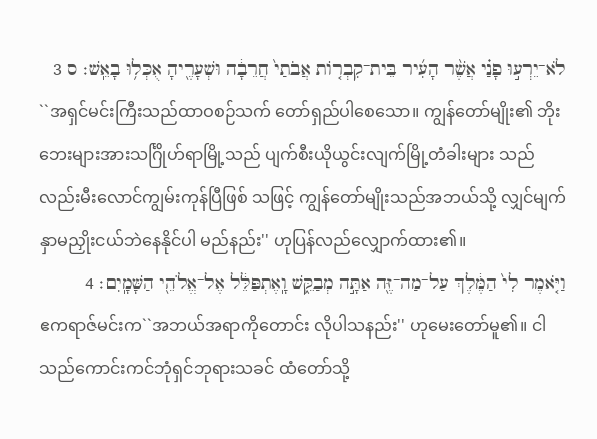לֹא־יֵרְע֣וּ פָנַ֗י אֲשֶׁ֨ר הָעִ֜יר בֵּית־קִבְר֤וֹת אֲבֹתַי֙ חֲרֵבָ֔ה וּשְׁעָרֶ֖יהָ אֻכְּל֥וּ בָאֵֽשׁ׃ ס 3
``အရှင်မင်းကြီးသည်ထာဝစဉ်သက် တော်ရှည်ပါစေသော။ ကျွန်တော်မျိုး၏ ဘိုးဘေးများအားသင်္ဂြိုဟ်ရာမြို့သည် ပျက်စီးယိုယွင်းလျက်မြို့တံခါးများ သည်လည်းမီးလောင်ကျွမ်းကုန်ပြီဖြစ် သဖြင့် ကျွန်တော်မျိုးသည်အဘယ်သို့ လျှင်မျက်နှာမညှိုးငယ်ဘဲနေနိုင်ပါ မည်နည်း'' ဟုပြန်လည်လျှောက်ထား၏။
וַיֹּ֤אמֶר לִי֙ הַמֶּ֔לֶךְ עַל־מַה־זֶּ֖ה אַתָּ֣ה מְבַקֵּ֑שׁ וָֽאֶתְפַּלֵּ֔ל אֶל־אֱלֹהֵ֖י הַשָּׁמָֽיִם׃ 4
ဧကရာဇ်မင်းက``အဘယ်အရာကိုတောင်း လိုပါသနည်း'' ဟုမေးတော်မူ၏။ ငါသည်ကောင်းကင်ဘုံရှင်ဘုရားသခင် ထံတော်သို့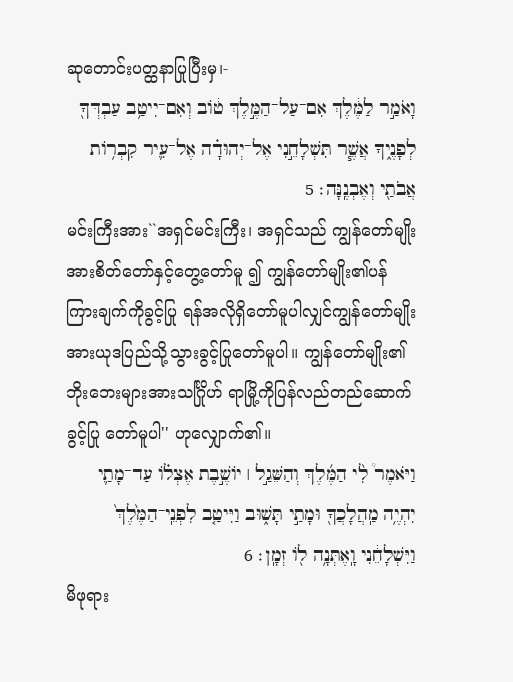ဆုတောင်းပတ္ထနာပြုပြီးမှ၊-
וָאֹמַ֣ר לַמֶּ֔לֶךְ אִם־עַל־הַמֶּ֣לֶךְ ט֔וֹב וְאִם־יִיטַ֥ב עַבְדְּךָ֖ לְפָנֶ֑יךָ אֲשֶׁ֧ר תִּשְׁלָחֵ֣נִי אֶל־יְהוּדָ֗ה אֶל־עִ֛יר קִבְר֥וֹת אֲבֹתַ֖י וְאֶבְנֶֽנָּה׃ 5
မင်းကြီးအား``အရှင်မင်းကြီး၊ အရှင်သည် ကျွန်တော်မျိုးအားစိတ်တော်နှင့်တွေ့တော်မူ ၍ ကျွန်တော်မျိုး၏ပန်ကြားချက်ကိုခွင့်ပြု ရန်အလိုရှိတော်မူပါလျှင်ကျွန်တော်မျိုး အားယုဒပြည်သို့သွားခွင့်ပြုတော်မူပါ။ ကျွန်တော်မျိုး၏ဘိုးဘေးများအားသင်္ဂြိုဟ် ရာမြို့ကိုပြန်လည်တည်ဆောက်ခွင့်ပြု တော်မူပါ'' ဟုလျှောက်၏။
וַיֹּאמֶר֩ לִ֨י הַמֶּ֜לֶךְ וְהַשֵּׁגַ֣ל ׀ יוֹשֶׁ֣בֶת אֶצְל֗וֹ עַד־מָתַ֛י יִהְיֶ֥ה מַֽהֲלָכֲךָ֖ וּמָתַ֣י תָּשׁ֑וּב וַיִּיטַ֤ב לִפְנֵֽי־הַמֶּ֙לֶךְ֙ וַיִּשְׁלָחֵ֔נִי וָֽאֶתְּנָ֥ה ל֖וֹ זְמָֽן׃ 6
မိဖုရား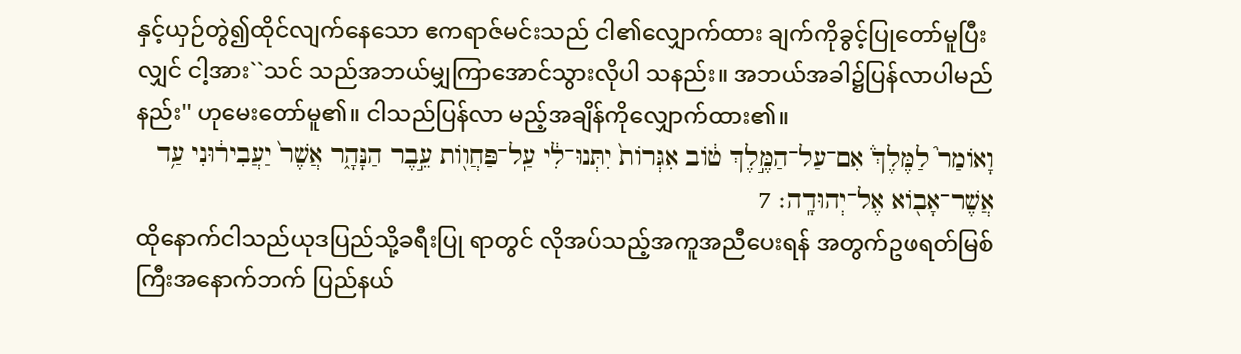နှင့်ယှဉ်တွဲ၍ထိုင်လျက်နေသော ဧကရာဇ်မင်းသည် ငါ၏လျှောက်ထား ချက်ကိုခွင့်ပြုတော်မူပြီးလျှင် ငါ့အား``သင် သည်အဘယ်မျှကြာအောင်သွားလိုပါ သနည်း။ အဘယ်အခါ၌ပြန်လာပါမည် နည်း'' ဟုမေးတော်မူ၏။ ငါသည်ပြန်လာ မည့်အချိန်ကိုလျှောက်ထား၏။
וָאוֹמַר֮ לַמֶּלֶךְ֒ אִם־עַל־הַמֶּ֣לֶךְ ט֔וֹב אִגְּרוֹת֙ יִתְּנוּ־לִ֔י עַֽל־פַּחֲו֖וֹת עֵ֣בֶר הַנָּהָ֑ר אֲשֶׁר֙ יַעֲבִיר֔וּנִי עַ֥ד אֲשֶׁר־אָב֖וֹא אֶל־יְהוּדָֽה׃ 7
ထိုနောက်ငါသည်ယုဒပြည်သို့ခရီးပြု ရာတွင် လိုအပ်သည့်အကူအညီပေးရန် အတွက်ဥဖရတ်မြစ်ကြီးအနောက်ဘက် ပြည်နယ်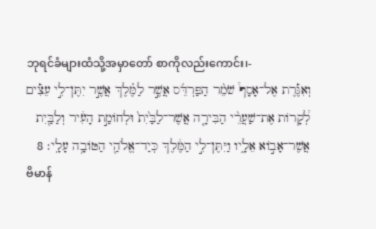ဘုရင်ခံများထံသို့အမှာတော် စာကိုလည်းကောင်း၊-
וְאִגֶּ֡רֶת אֶל־אָסָף֩ שֹׁמֵ֨ר הַפַּרְדֵּ֜ס אֲשֶׁ֣ר לַמֶּ֗לֶךְ אֲשֶׁ֣ר יִתֶּן־לִ֣י עֵצִ֡ים לְ֠קָרוֹת אֶת־שַׁעֲרֵ֨י הַבִּירָ֤ה אֲשֶׁר־לַבַּ֙יִת֙ וּלְחוֹמַ֣ת הָעִ֔יר וְלַבַּ֖יִת אֲשֶׁר־אָב֣וֹא אֵלָ֑יו וַיִּתֶּן־לִ֣י הַמֶּ֔לֶךְ כְּיַד־אֱלֹהַ֖י הַטּוֹבָ֥ה עָלָֽי׃ 8
ဗိမာန်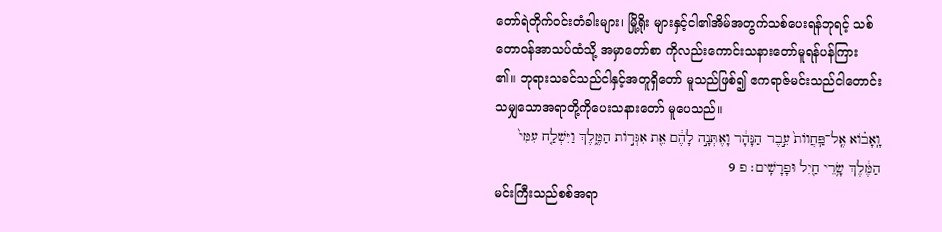တော်ရဲတိုက်ဝင်းတံခါးများ၊ မြို့ရိုး များနှင့်ငါ၏အိမ်အတွက်သစ်ပေးရန်ဘုရင့် သစ်တောဝန်အာသပ်ထံသို့ အမှာတော်စာ ကိုလည်းကောင်းသနားတော်မူရန်ပန်ကြား ၏။ ဘုရားသခင်သည်ငါနှင့်အတူရှိတော် မူသည်ဖြစ်၍ ဧကရာဇ်မင်းသည်ငါတောင်း သမျှသောအရာတို့ကိုပေးသနားတော် မူပေသည်။
וָֽאָב֗וֹא אֶֽל־פַּֽחֲווֹת֙ עֵ֣בֶר הַנָּהָ֔ר וָאֶתְּנָ֣ה לָהֶ֔ם אֵ֖ת אִגְּר֣וֹת הַמֶּ֑לֶךְ וַיִּשְׁלַ֤ח עִמִּי֙ הַמֶּ֔לֶךְ שָׂ֥רֵי חַ֖יִל וּפָרָשִֽׁים׃ פ 9
မင်းကြီးသည်စစ်အရာ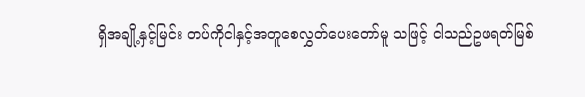ရှိအချို့နှင့်မြင်း တပ်ကိုငါနှင့်အတူစေလွှတ်ပေးတော်မူ သဖြင့် ငါသည်ဥဖရတ်မြစ်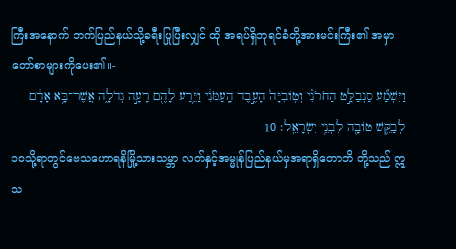ကြီးအနောက် ဘက်ပြည်နယ်သို့ခရီးပြုပြီးလျှင် ထို အရပ်ရှိဘုရင်ခံတို့အားမင်းကြီး၏ အမှာတော်စာများကိုပေး၏။-
וַיִּשְׁמַ֞ע סַנְבַלַּ֣ט הַחֹרֹנִ֗י וְטֽוֹבִיָּה֙ הָעֶ֣בֶד הָֽעַמֹּנִ֔י וַיֵּ֥רַע לָהֶ֖ם רָעָ֣ה גְדֹלָ֑ה אֲשֶׁר־בָּ֥א אָדָ֔ם לְבַקֵּ֥שׁ טוֹבָ֖ה לִבְנֵ֥י יִשְׂרָאֵֽל׃ 10
၁၀သို့ရာတွင်ဗေသဟောရနိမြို့သားသမ္ဘာ လတ်နှင့်အမ္မုန်ပြည်နယ်မှအရာရှိတောဘိ တို့သည် ဣသ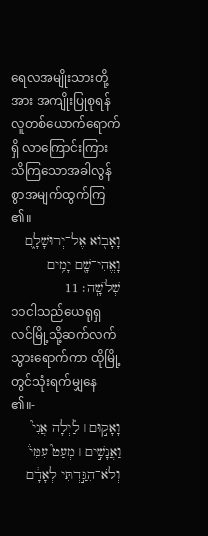ရေလအမျိုးသားတို့အား အကျိုးပြုစုရန်လူတစ်ယောက်ရောက်ရှိ လာကြောင်းကြားသိကြသောအခါလွန် စွာအမျက်ထွက်ကြ၏။
וָאָב֖וֹא אֶל־יְרוּשָׁלִָ֑ם וָאֱהִי־שָׁ֖ם יָמִ֥ים שְׁלֹשָֽׁה׃ 11
၁၁ငါသည်ယေရုရှလင်မြို့သို့ဆက်လက် သွားရောက်ကာ ထိုမြို့တွင်သုံးရက်မျှနေ၏။-
וָאָק֣וּם ׀ לַ֗יְלָה אֲנִי֮ וַאֲנָשִׁ֣ים ׀ מְעַט֮ עִמִּי֒ וְלֹא־הִגַּ֣דְתִּי לְאָדָ֔ם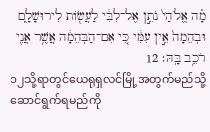מָ֗ה אֱלֹהַי֙ נֹתֵ֣ן אֶל־לִבִּ֔י לַעֲשׂ֖וֹת לִירוּשָׁלִָ֑ם וּבְהֵמָה֙ אֵ֣ין עִמִּ֔י כִּ֚י אִם־הַבְּהֵמָ֔ה אֲשֶׁ֥ר אֲנִ֖י רֹכֵ֥ב בָּֽהּ׃ 12
၁၂သို့ရာတွင်ယေရုရှလင်မြို့အတွက်မည်သို့ ဆောင်ရွက်ရမည်ကို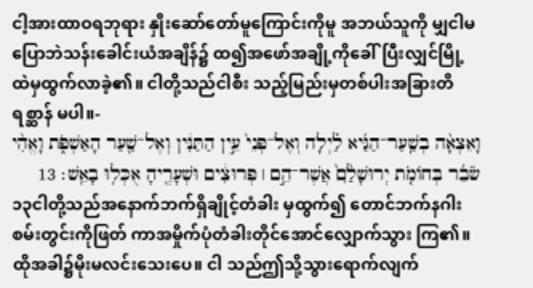ငါ့အားထာဝရဘုရား နှိုးဆော်တော်မူကြောင်းကိုမူ အဘယ်သူကို မျှငါမပြောဘဲသန်းခေါင်းယံအချိန်၌ ထ၍အဖော်အချို့ကိုခေါ်ပြီးလျှင်မြို့ ထဲမှထွက်လာခဲ့၏။ ငါတို့သည်ငါစီး သည့်မြည်းမှတစ်ပါးအခြားတိရစ္ဆာန် မပါ။-
וָאֵצְאָ֨ה בְשַֽׁעַר־הַגַּ֜יא לַ֗יְלָה וְאֶל־פְּנֵי֙ עֵ֣ין הַתַּנִּ֔ין וְאֶל־שַׁ֖עַר הָאַשְׁפֹּ֑ת וָאֱהִ֨י שֹׂבֵ֜ר בְּחוֹמֹ֤ת יְרוּשָׁלִַ֙ם֙ אֲשֶׁר־הֵ֣ם ׀ פְּרוּצִ֔ים וּשְׁעָרֶ֖יהָ אֻכְּל֥וּ בָאֵֽשׁ׃ 13
၁၃ငါတို့သည်အနောက်ဘက်ရှိချိုင့်တံခါး မှထွက်၍ တောင်ဘက်နဂါးစမ်းတွင်းကိုဖြတ် ကာအမှိုက်ပုံတံခါးတိုင်အောင်လျှောက်သွား ကြ၏။ ထိုအခါ၌မိုးမလင်းသေးပေ။ ငါ သည်ဤသို့သွားရောက်လျက်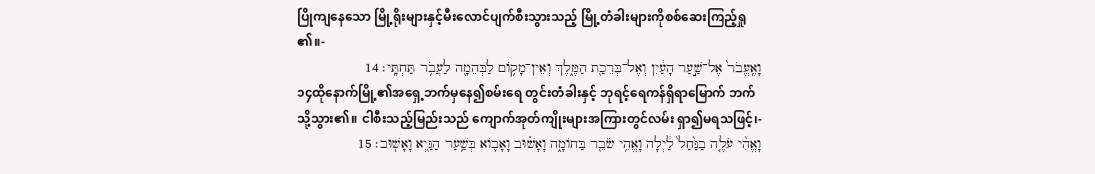ပြိုကျနေသော မြို့ရိုးများနှင့်မီးလောင်ပျက်စီးသွားသည့် မြို့တံခါးများကိုစစ်ဆေးကြည့်ရှု၏။-
וָאֶֽעֱבֹר֙ אֶל־שַׁ֣עַר הָעַ֔יִן וְאֶל־בְּרֵכַ֖ת הַמֶּ֑לֶךְ וְאֵין־מָק֥וֹם לַבְּהֵמָ֖ה לַעֲבֹ֥ר תַּחְתָּֽי׃ 14
၁၄ထိုနောက်မြို့၏အရှေ့ဘက်မှနေ၍စမ်းရေ တွင်းတံခါးနှင့် ဘုရင့်ရေကန်ရှိရာမြောက် ဘက်သို့သွား၏။ ငါစီးသည့်မြည်းသည် ကျောက်အုတ်ကျိုးများအကြားတွင်လမ်း ရှာ၍မရသဖြင့်၊-
וָאֱהִ֨י עֹלֶ֤ה בַנַּ֙חַל֙ לַ֔יְלָה וָאֱהִ֥י שֹׂבֵ֖ר בַּחוֹמָ֑ה וָאָשׁ֗וּב וָאָב֛וֹא בְּשַׁ֥עַר הַגַּ֖יְא וָאָשֽׁוּב׃ 15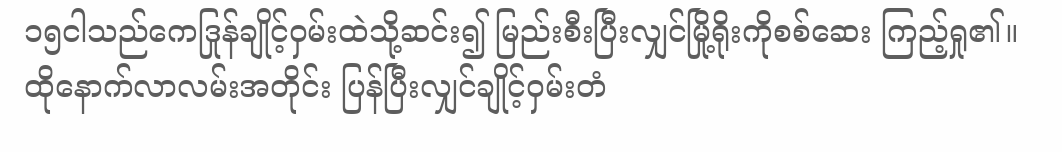၁၅ငါသည်ကေဒြုန်ချိုင့်ဝှမ်းထဲသို့ဆင်း၍ မြည်းစီးပြီးလျှင်မြို့ရိုးကိုစစ်ဆေး ကြည့်ရှု၏။ ထိုနောက်လာလမ်းအတိုင်း ပြန်ပြီးလျှင်ချိုင့်ဝှမ်းတံ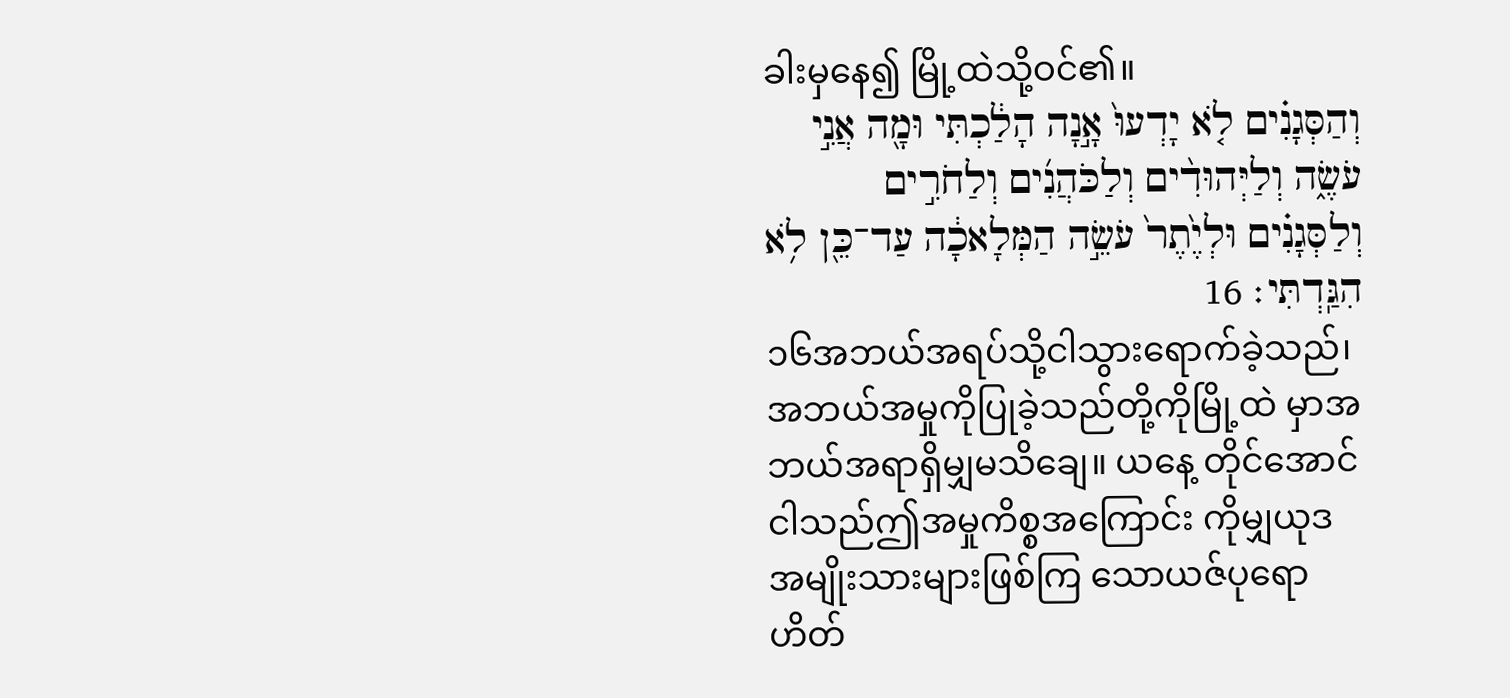ခါးမှနေ၍ မြို့ထဲသို့ဝင်၏။
וְהַסְּגָנִ֗ים לֹ֤א יָדְעוּ֙ אָ֣נָה הָלַ֔כְתִּי וּמָ֖ה אֲנִ֣י עֹשֶׂ֑ה וְלַיְּהוּדִ֨ים וְלַכֹּהֲנִ֜ים וְלַחֹרִ֣ים וְלַסְּגָנִ֗ים וּלְיֶ֙תֶר֙ עֹשֵׂ֣ה הַמְּלָאכָ֔ה עַד־כֵּ֖ן לֹ֥א הִגַּֽדְתִּי׃ 16
၁၆အဘယ်အရပ်သို့ငါသွားရောက်ခဲ့သည်၊ အဘယ်အမှုကိုပြုခဲ့သည်တို့ကိုမြို့ထဲ မှာအဘယ်အရာရှိမျှမသိချေ။ ယနေ့ တိုင်အောင်ငါသည်ဤအမှုကိစ္စအကြောင်း ကိုမျှယုဒအမျိုးသားများဖြစ်ကြ သောယဇ်ပုရောဟိတ်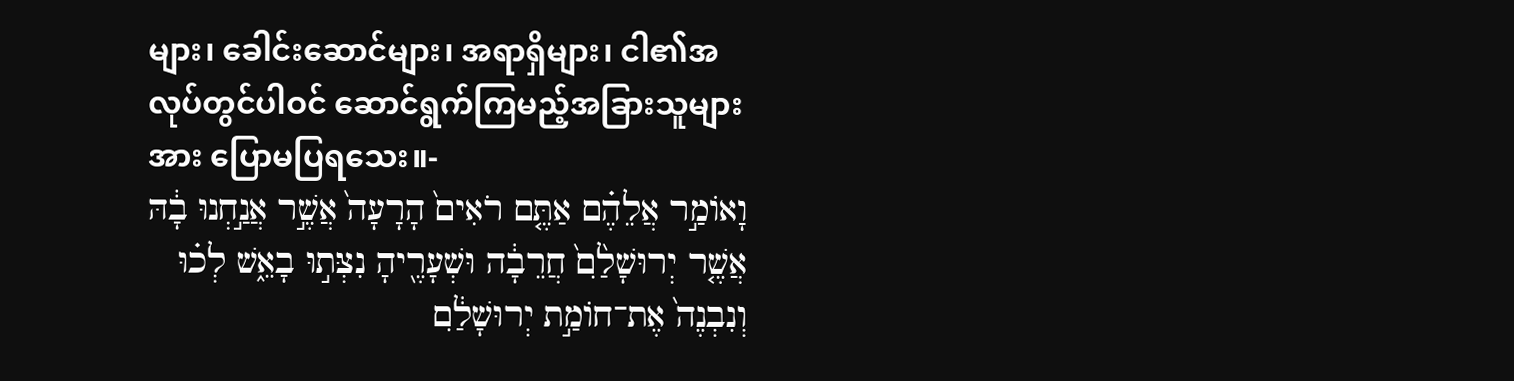များ၊ ခေါင်းဆောင်များ၊ အရာရှိများ၊ ငါ၏အလုပ်တွင်ပါဝင် ဆောင်ရွက်ကြမည့်အခြားသူများအား ပြောမပြရသေး။-
וָאוֹמַ֣ר אֲלֵהֶ֗ם אַתֶּ֤ם רֹאִים֙ הָרָעָה֙ אֲשֶׁ֣ר אֲנַ֣חְנוּ בָ֔הּ אֲשֶׁ֤ר יְרוּשָׁלִַ֙ם֙ חֲרֵבָ֔ה וּשְׁעָרֶ֖יהָ נִצְּת֣וּ בָאֵ֑שׁ לְכ֗וּ וְנִבְנֶה֙ אֶת־חוֹמַ֣ת יְרוּשָׁלִַ֔ם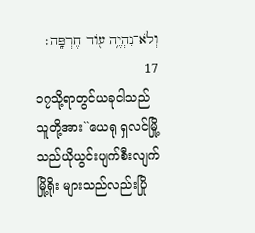וְלֹא־נִהְיֶ֥ה ע֖וֹד חֶרְפָּֽה׃ 17
၁၇သို့ရာတွင်ယခုငါသည်သူတို့အား``ယေရု ရှလင်မြို့သည်ယိုယွင်းပျက်စီးလျက်မြို့ရိုး များသည်လည်းပြို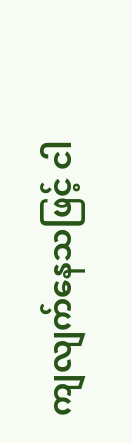ကျလျက်နေသဖြင့် ငါ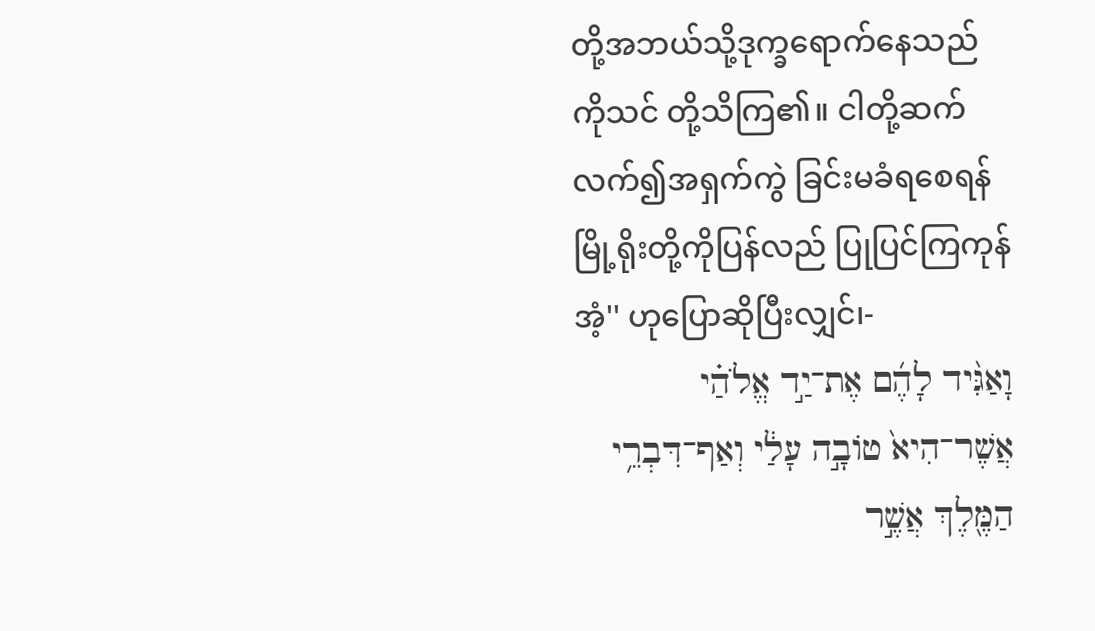တို့အဘယ်သို့ဒုက္ခရောက်နေသည်ကိုသင် တို့သိကြ၏။ ငါတို့ဆက်လက်၍အရှက်ကွဲ ခြင်းမခံရစေရန်မြို့ရိုးတို့ကိုပြန်လည် ပြုပြင်ကြကုန်အံ့'' ဟုပြောဆိုပြီးလျှင်၊-
וָאַגִּ֨יד לָהֶ֜ם אֶת־יַ֣ד אֱלֹהַ֗י אֲשֶׁר־הִיא֙ טוֹבָ֣ה עָלַ֔י וְאַף־דִּבְרֵ֥י הַמֶּ֖לֶךְ אֲשֶׁ֣ר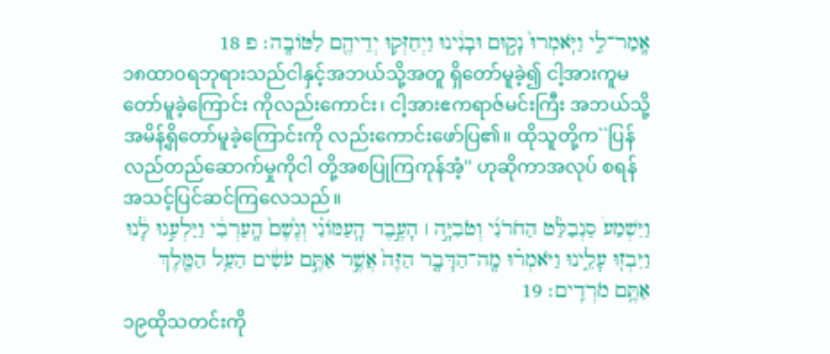אָֽמַר־לִ֑י וַיֹּֽאמְרוּ֙ נָק֣וּם וּבָנִ֔ינוּ וַיְחַזְּק֥וּ יְדֵיהֶ֖ם לַטּוֹבָֽה׃ פ 18
၁၈ထာဝရဘုရားသည်ငါနှင့်အဘယ်သို့အတူ ရှိတော်မူခဲ့၍ ငါ့အားကူမတော်မူခဲ့ကြောင်း ကိုလည်းကောင်း၊ ငါ့အားဧကရာဇ်မင်းကြီး အဘယ်သို့အမိန့်ရှိတော်မူခဲ့ကြောင်းကို လည်းကောင်းဖော်ပြ၏။ ထိုသူတို့က``ပြန်လည်တည်ဆောက်မှုကိုငါ တို့အစပြုကြကုန်အံ့'' ဟုဆိုကာအလုပ် စရန်အသင့်ပြင်ဆင်ကြလေသည်။
וַיִּשְׁמַע֩ סַנְבַלַּ֨ט הַחֹרֹנִ֜י וְטֹבִיָּ֣ה ׀ הָעֶ֣בֶד הָֽעַמּוֹנִ֗י וְגֶ֙שֶׁם֙ הָֽעַרְבִ֔י וַיַּלְעִ֣גוּ לָ֔נוּ וַיִּבְז֖וּ עָלֵ֑ינוּ וַיֹּאמְר֗וּ מָֽה־הַדָּבָ֤ר הַזֶּה֙ אֲשֶׁ֣ר אַתֶּ֣ם עֹשִׂ֔ים הַעַ֥ל הַמֶּ֖לֶךְ אַתֶּ֥ם מֹרְדִֽים׃ 19
၁၉ထိုသတင်းကို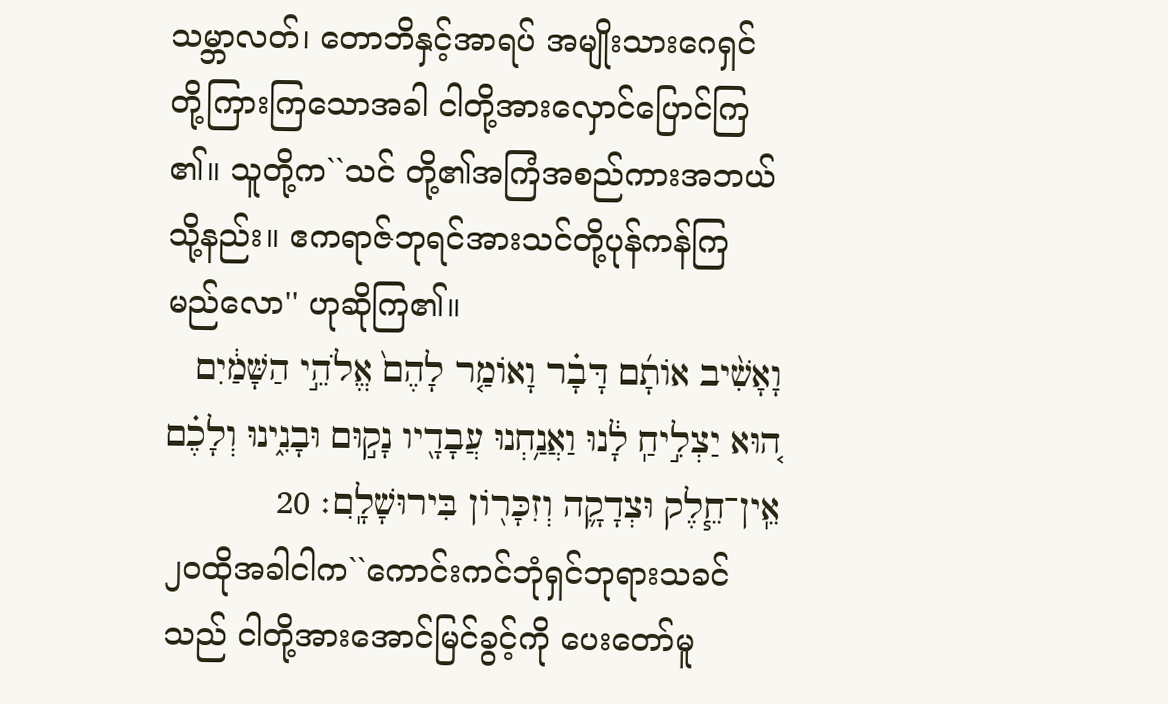သမ္ဘာလတ်၊ တောဘိနှင့်အာရပ် အမျိုးသားဂေရှင်တို့ကြားကြသောအခါ ငါတို့အားလှောင်ပြောင်ကြ၏။ သူတို့က``သင် တို့၏အကြံအစည်ကားအဘယ်သို့နည်း။ ဧကရာဇ်ဘုရင်အားသင်တို့ပုန်ကန်ကြ မည်လော'' ဟုဆိုကြ၏။
וָאָשִׁ֨יב אוֹתָ֜ם דָּבָ֗ר וָאוֹמַ֤ר לָהֶם֙ אֱלֹהֵ֣י הַשָּׁמַ֔יִם ה֚וּא יַצְלִ֣יחַֽ לָ֔נוּ וַאֲנַ֥חְנוּ עֲבָדָ֖יו נָק֣וּם וּבָנִ֑ינוּ וְלָכֶ֗ם אֵֽין־חֵ֧לֶק וּצְדָקָ֛ה וְזִכָּר֖וֹן בִּירוּשָׁלִָֽם׃ 20
၂၀ထိုအခါငါက``ကောင်းကင်ဘုံရှင်ဘုရားသခင်သည် ငါတို့အားအောင်မြင်ခွင့်ကို ပေးတော်မူ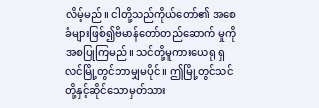လိမ့်မည်။ ငါတို့သည်ကိုယ်တော်၏ အစေခံများဖြစ်၍ဗိမာန်တော်တည်ဆောက် မှုကိုအစပြုကြမည်။ သင်တို့မူကားယေရု ရှလင်မြို့တွင်ဘာမျှမပိုင်။ ဤမြို့တွင်သင် တို့နှင့်ဆိုင်သောမှတ်သား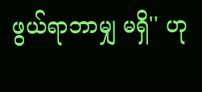ဖွယ်ရာဘာမျှ မရှိ'' ဟု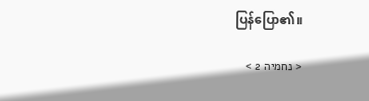ပြန်ပြော၏။

< נחמיה 2 >